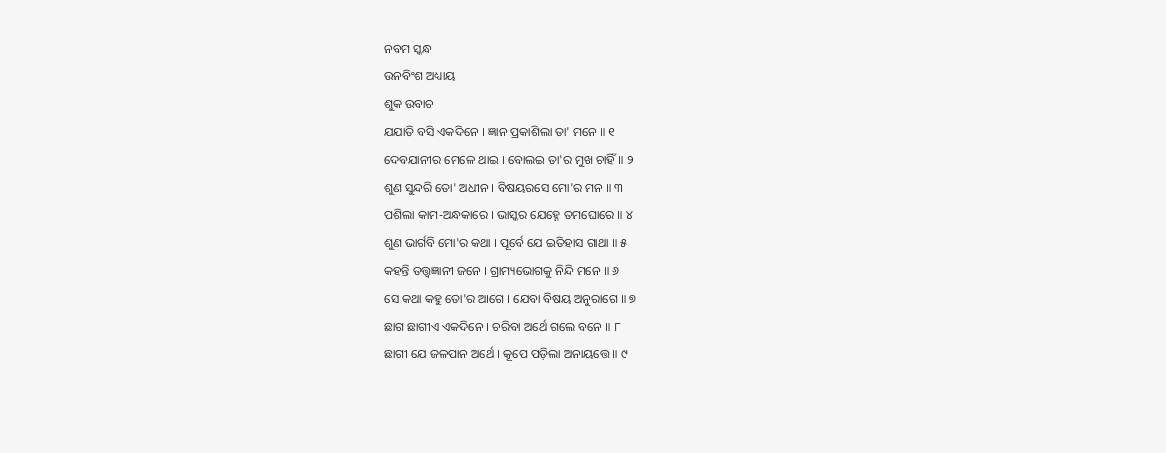ନବମ ସ୍କନ୍ଧ
ଉନବିଂଶ ଅଧ୍ୟାୟ
ଶୁକ ଉବାଚ
ଯଯାତି ବସି ଏକଦିନେ । ଜ୍ଞାନ ପ୍ରକାଶିଲା ତା' ମନେ ॥ ୧
ଦେବଯାନୀର ମେଳେ ଥାଇ । ବୋଲଇ ତା'ର ମୁଖ ଚାହିଁ ॥ ୨
ଶୁଣ ସୁନ୍ଦରି ତୋ' ଅଧୀନ । ବିଷୟରସେ ମୋ'ର ମନ ॥ ୩
ପଶିଲା କାମ-ଅନ୍ଧକାରେ । ଭାସ୍କର ଯେହ୍ନେ ତମଘୋରେ ॥ ୪
ଶୁଣ ଭାର୍ଗବି ମୋ'ର କଥା । ପୂର୍ବେ ଯେ ଇତିହାସ ଗାଥା ॥ ୫
କହନ୍ତି ତତ୍ତ୍ୱଜ୍ଞାନୀ ଜନେ । ଗ୍ରାମ୍ୟଭୋଗକୁ ନିନ୍ଦି ମନେ ॥ ୬
ସେ କଥା କହୁ ତୋ'ର ଆଗେ । ଯେବା ବିଷୟ ଅନୁରାଗେ ॥ ୭
ଛାଗ ଛାଗୀଏ ଏକଦିନେ । ଚରିବା ଅର୍ଥେ ଗଲେ ବନେ ॥ ୮
ଛାଗୀ ଯେ ଜଳପାନ ଅର୍ଥେ । କୂପେ ପଡ଼ିଲା ଅନାୟତ୍ତେ ॥ ୯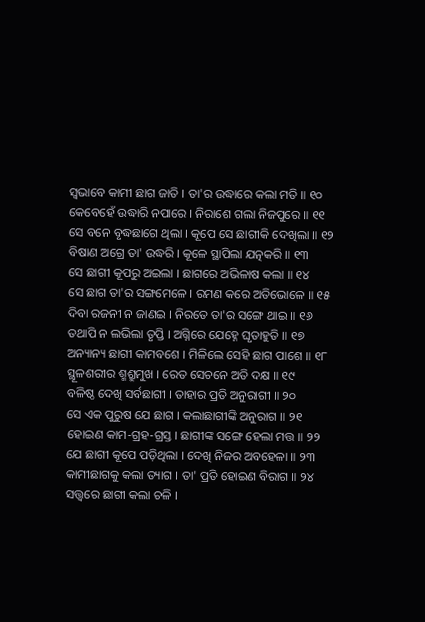ସ୍ୱଭାବେ କାମୀ ଛାଗ ଜାତି । ତା'ର ଉଦ୍ଧାରେ କଲା ମତି ॥ ୧୦
କେବେହେଁ ଉଦ୍ଧାରି ନପାରେ । ନିରାଶେ ଗଲା ନିଜପୁରେ ॥ ୧୧
ସେ ବନେ ବୃଦ୍ଧଛାଗେ ଥିଲା । କୂପେ ସେ ଛାଗୀକି ଦେଖିଲା ॥ ୧୨
ବିଷାଣ ଅଗ୍ରେ ତା' ଉଦ୍ଧରି । କୂଳେ ସ୍ଥାପିଲା ଯତ୍ନକରି ॥ ୧୩
ସେ ଛାଗୀ କୂପରୁ ଅଇଲା । ଛାଗରେ ଅଭିଳାଷ କଲା ॥ ୧୪
ସେ ଛାଗ ତା'ର ସଙ୍ଗମେଳେ । ରମଣ କରେ ଅତିଭୋଳେ ॥ ୧୫
ଦିବା ରଜନୀ ନ ଜାଣଇ । ନିରତେ ତା'ର ସଙ୍ଗେ ଥାଇ ॥ ୧୬
ତଥାପି ନ ଲଭିଲା ତୃପ୍ତି । ଅଗ୍ନିରେ ଯେହ୍ନେ ଘୃତାହୁତି ॥ ୧୭
ଅନ୍ୟାନ୍ୟ ଛାଗୀ କାମବଶେ । ମିଳିଲେ ସେହି ଛାଗ ପାଶେ ॥ ୧୮
ସ୍ଥୂଳଶରୀର ଶ୍ମଶ୍ରୁମୁଖ । ରେତ ସେଚନେ ଅତି ଦକ୍ଷ ॥ ୧୯
ବଳିଷ୍ଠ ଦେଖି ସର୍ବଛାଗୀ । ତାହାର ପ୍ରତି ଅନୁରାଗୀ ॥ ୨୦
ସେ ଏକ ପୁରୁଷ ଯେ ଛାଗ । କଲାଛାଗୀଙ୍କି ଅନୁରାଗ ॥ ୨୧
ହୋଇଣ କାମ-ଗ୍ରହ-ଗ୍ରସ୍ତ । ଛାଗୀଙ୍କ ସଙ୍ଗେ ହେଲା ମତ୍ତ ॥ ୨୨
ଯେ ଛାଗୀ କୂପେ ପଡ଼ିଥିଲା । ଦେଖି ନିଜର ଅବହେଳା ॥ ୨୩
କାମୀଛାଗକୁ କଲା ତ୍ୟାଗ । ତା' ପ୍ରତି ହୋଇଣ ବିରାଗ ॥ ୨୪
ସତ୍ତ୍ୱରେ ଛାଗୀ କଲା ଚଳି ।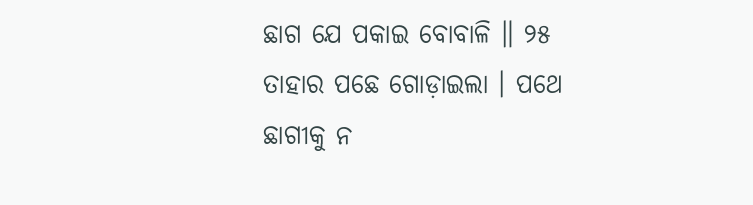ଛାଗ ଯେ ପକାଇ ବୋବାଳି ॥ ୨୫
ତାହାର ପଛେ ଗୋଡ଼ାଇଲା । ପଥେ ଛାଗୀକୁ ନ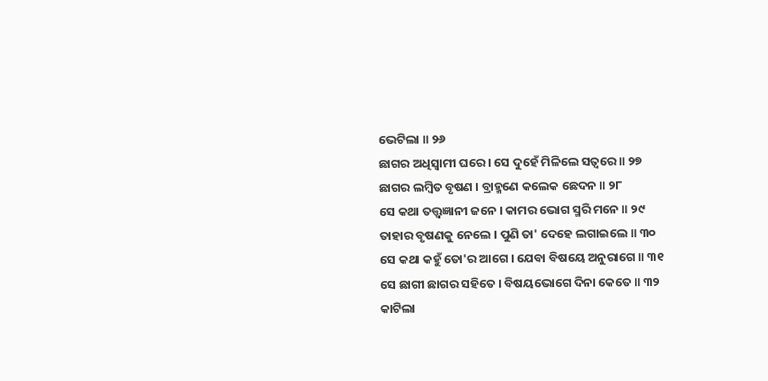ଭେଟିଲା ॥ ୨୬
ଛାଗର ଅଧିସ୍ୱାମୀ ଘରେ । ସେ ଦୁହେଁ ମିଳିଲେ ସତ୍ୱରେ ॥ ୨୭
ଛାଗର ଲମ୍ବିତ ବୃଷଣ । ବ୍ରାହ୍ମଣେ କଲେକ ଛେଦନ ॥ ୨୮
ସେ କଥା ତତ୍ତ୍ୱଜ୍ଞାନୀ ଜନେ । କାମର ଭୋଗ ସ୍ମରି ମନେ ॥ ୨୯
ତାହାର ବୃଷଣକୁ ନେଲେ । ପୁଣି ତା' ଦେହେ ଲଗାଇଲେ ॥ ୩୦
ସେ କଥା କହୁଁ ତୋ'ର ଆଗେ । ଯେବା ବିଷୟେ ଅନୁରାଗେ ॥ ୩୧
ସେ ଛାଗୀ ଛାଗର ସହିତେ । ବିଷୟଭୋଗେ ଦିନା କେତେ ॥ ୩୨
କାଟିଲା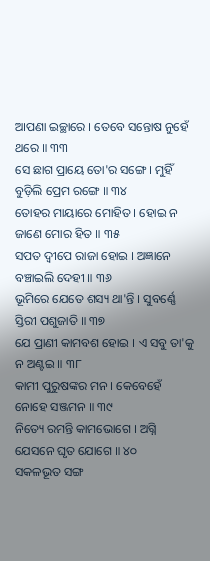ଆପଣା ଇଚ୍ଛାରେ । ତେବେ ସନ୍ତୋଷ ନୁହେଁ ଥରେ ॥ ୩୩
ସେ ଛାଗ ପ୍ରାୟେ ତୋ'ର ସଙ୍ଗେ । ମୁହିଁ ବୁଡ଼ିଲି ପ୍ରେମ ରଙ୍ଗେ ॥ ୩୪
ତୋହର ମାୟାରେ ମୋହିତ । ହୋଇ ନ ଜାଣେ ମୋର ହିତ ॥ ୩୫
ସପତ ଦ୍ୱୀପେ ରାଜା ହୋଇ । ଅଜ୍ଞାନେ ବଞ୍ଚାଇଲି ଦେହୀ ॥ ୩୬
ଭୂମିରେ ଯେତେ ଶସ୍ୟ ଥା'ନ୍ତି । ସୁବର୍ଣ୍ଣେ ସ୍ତିରୀ ପଶୁଜାତି ॥ ୩୭
ଯେ ପ୍ରାଣୀ କାମବଶ ହୋଇ । ଏ ସବୁ ତା'କୁ ନ ଅଣ୍ଟଇ ॥ ୩୮
କାମୀ ପୁରୁଷଙ୍କର ମନ । କେବେହେଁ ନୋହେ ସଞ୍ଜମନ ॥ ୩୯
ନିତ୍ୟେ ରମନ୍ତି କାମଭୋଗେ । ଅଗ୍ନି ଯେସନେ ଘୃତ ଯୋଗେ ॥ ୪୦
ସକଳଭୂତ ସଙ୍ଗ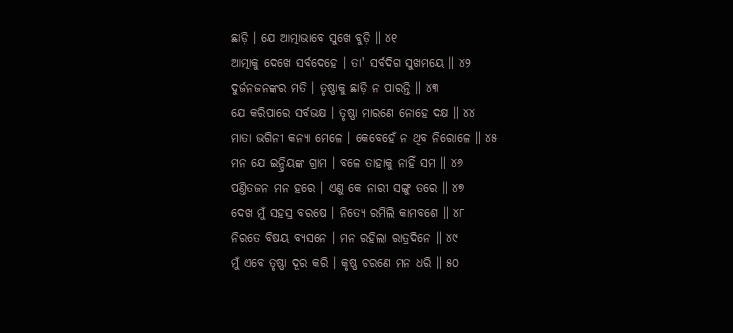ଛାଡ଼ି । ଯେ ଆତ୍ମାଭାବେ ସୁଖେ ବୁଡ଼ି ॥ ୪୧
ଆତ୍ମାକୁ ଦେଖେ ସର୍ବଦେହେ । ତା' ସର୍ବଦିଗ ସୁଖମୟେ ॥ ୪୨
ଦୁର୍ଜନଜନଙ୍କର ମତି । ତୃଷ୍ଣାକୁ ଛାଡ଼ି ନ ପାରନ୍ତି ॥ ୪୩
ଯେ କରିପାରେ ସର୍ବଭକ୍ଷ । ତୃଷ୍ଣା ମାରଣେ ନୋହେ ଦକ୍ଷ ॥ ୪୪
ମାତା ଭଗିନୀ କନ୍ୟା ମେଳେ । କେବେହେଁ ନ ଥିବ ନିରୋଳେ ॥ ୪୫
ମନ ଯେ ଇନ୍ଦ୍ରିୟଙ୍କ ଗ୍ରାମ । ବଳେ ତାହାକୁ ନାହିଁ ସମ ॥ ୪୬
ପଣ୍ତିତଜନ ମନ ହରେ । ଏଣୁ କେ ନାରୀ ସଙ୍ଗୁ ତରେ ॥ ୪୭
ଦେଖ ମୁଁ ସହସ୍ର ବରଷେ । ନିତ୍ୟେ ରମିଲି କାମବଶେ ॥ ୪୮
ନିରତେ ବିଷୟ ବ୍ୟସନେ । ମନ ରହିଲା ରାତ୍ରଦିନେ ॥ ୪୯
ମୁଁ ଏବେ ତୃଷ୍ଣା ଦୂର କରି । କୃଷ୍ଣ ଚରଣେ ମନ ଧରି ॥ ୫୦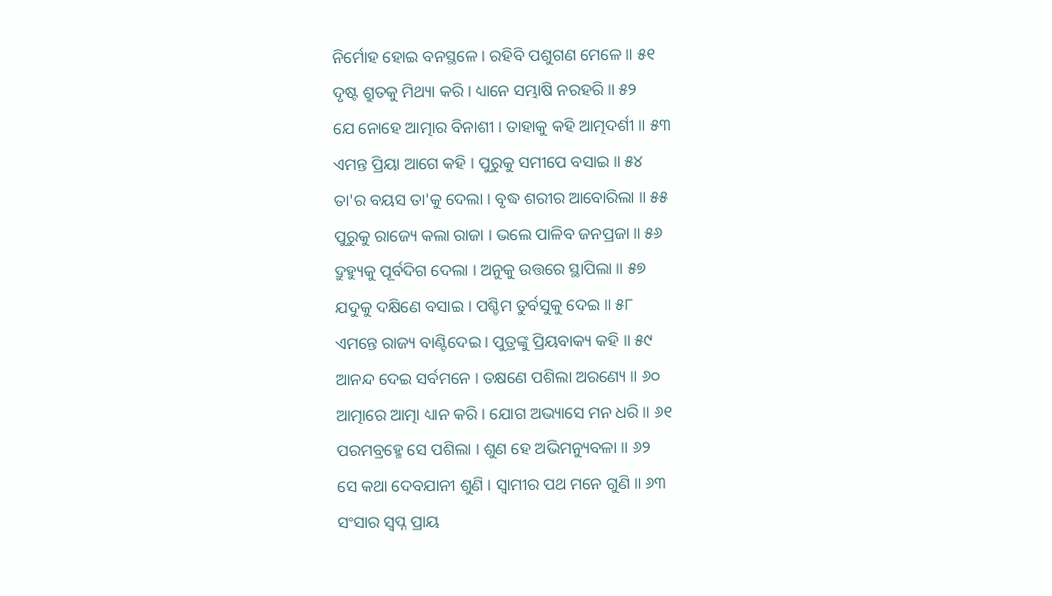ନିର୍ମୋହ ହୋଇ ବନସ୍ଥଳେ । ରହିବି ପଶୁଗଣ ମେଳେ ॥ ୫୧
ଦୃଷ୍ଟ ଶ୍ରୁତକୁ ମିଥ୍ୟା କରି । ଧ୍ୟାନେ ସମ୍ଭାଷି ନରହରି ॥ ୫୨
ଯେ ନୋହେ ଆତ୍ମାର ବିନାଶୀ । ତାହାକୁ କହି ଆତ୍ମଦର୍ଶୀ ॥ ୫୩
ଏମନ୍ତ ପ୍ରିୟା ଆଗେ କହି । ପୁରୁକୁ ସମୀପେ ବସାଇ ॥ ୫୪
ତା'ର ବୟସ ତା'କୁ ଦେଲା । ବୃଦ୍ଧ ଶରୀର ଆବୋରିଲା ॥ ୫୫
ପୁରୁକୁ ରାଜ୍ୟେ କଲା ରାଜା । ଭଲେ ପାଳିବ ଜନପ୍ରଜା ॥ ୫୬
ଦ୍ରୁହ୍ୟୁକୁ ପୂର୍ବଦିଗ ଦେଲା । ଅନୁକୁ ଉତ୍ତରେ ସ୍ଥାପିଲା ॥ ୫୭
ଯଦୁକୁ ଦକ୍ଷିଣେ ବସାଇ । ପଶ୍ଚିମ ତୁର୍ବସୁକୁ ଦେଇ ॥ ୫୮
ଏମନ୍ତେ ରାଜ୍ୟ ବାଣ୍ଟିଦେଇ । ପୁତ୍ରଙ୍କୁ ପ୍ରିୟବାକ୍ୟ କହି ॥ ୫୯
ଆନନ୍ଦ ଦେଇ ସର୍ବମନେ । ତକ୍ଷଣେ ପଶିଲା ଅରଣ୍ୟେ ॥ ୬୦
ଆତ୍ମାରେ ଆତ୍ମା ଧ୍ୟାନ କରି । ଯୋଗ ଅଭ୍ୟାସେ ମନ ଧରି ॥ ୬୧
ପରମବ୍ରହ୍ମେ ସେ ପଶିଲା । ଶୁଣ ହେ ଅଭିମନ୍ୟୁବଳା ॥ ୬୨
ସେ କଥା ଦେବଯାନୀ ଶୁଣି । ସ୍ୱାମୀର ପଥ ମନେ ଗୁଣି ॥ ୬୩
ସଂସାର ସ୍ୱପ୍ନ ପ୍ରାୟ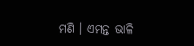ମଣି । ଏମନ୍ତ ଭାଳି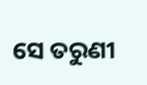ସେ ତରୁଣୀ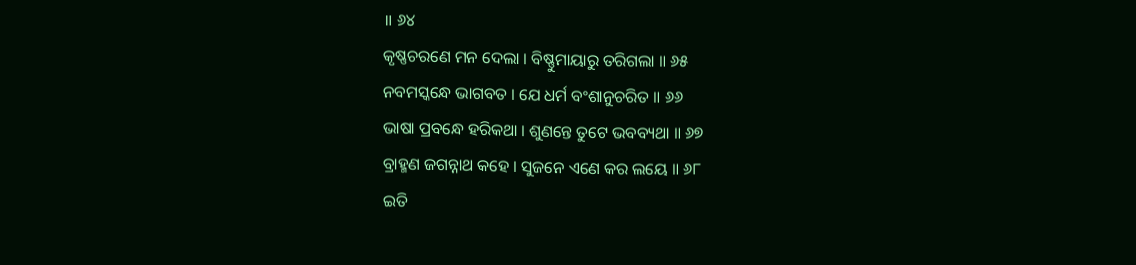॥ ୬୪
କୃଷ୍ଣଚରଣେ ମନ ଦେଲା । ବିଷ୍ଣୁମାୟାରୁ ତରିଗଲା ॥ ୬୫
ନବମସ୍କନ୍ଧେ ଭାଗବତ । ଯେ ଧର୍ମ ବଂଶାନୁଚରିତ ॥ ୬୬
ଭାଷା ପ୍ରବନ୍ଧେ ହରିକଥା । ଶୁଣନ୍ତେ ତୁଟେ ଭବବ୍ୟଥା ॥ ୬୭
ବ୍ରାହ୍ମଣ ଜଗନ୍ନାଥ କହେ । ସୁଜନେ ଏଣେ କର ଲୟେ ॥ ୬୮
ଇତି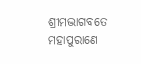ଶ୍ରୀମଦ୍ଭାଗବତେ ମହାପୁରାଣେ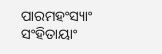ପାରମହଂସ୍ୟାଂ ସଂହିତାୟାଂ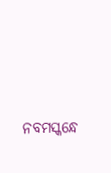ନବମସ୍କନ୍ଧେ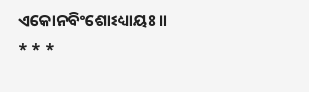ଏକୋନବିଂଶୋଽଧ୍ୟାୟଃ ॥
* * *